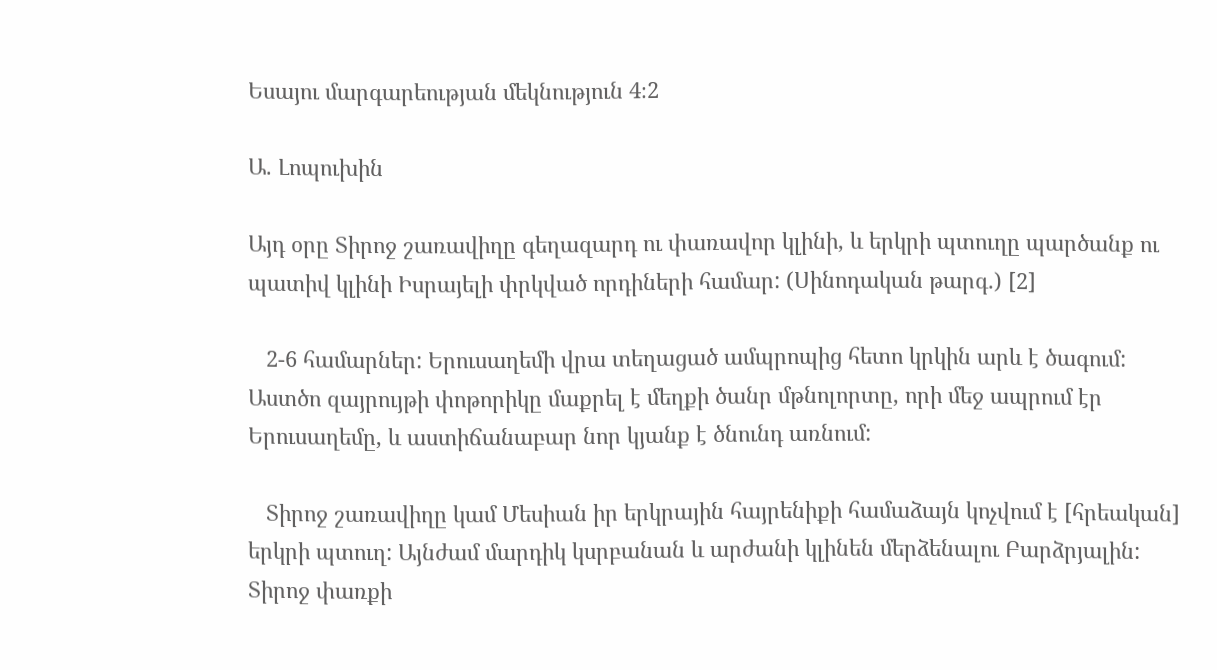Եսայու մարգարեության մեկնություն 4։2

Ա. Լոպուխին

Այդ օրը Տիրոջ շառավիղը գեղազարդ ու փառավոր կլինի, և երկրի պտուղը պարծանք ու պատիվ կլինի Իսրայելի փրկված որդիների համար: (Սինոդական թարգ․) [2]

   2-6 համարներ: Երուսաղեմի վրա տեղացած ամպրոպից հետո կրկին արև է ծագում: Աստծո զայրույթի փոթորիկը մաքրել է մեղքի ծանր մթնոլորտը, որի մեջ ապրում էր Երուսաղեմը, և աստիճանաբար նոր կյանք է ծնունդ առնում:

   Տիրոջ շառավիղը կամ Մեսիան իր երկրային հայրենիքի համաձայն կոչվում է [հրեական] երկրի պտուղ: Այնժամ մարդիկ կսրբանան և արժանի կլինեն մերձենալու Բարձրյալին: Տիրոջ փառքի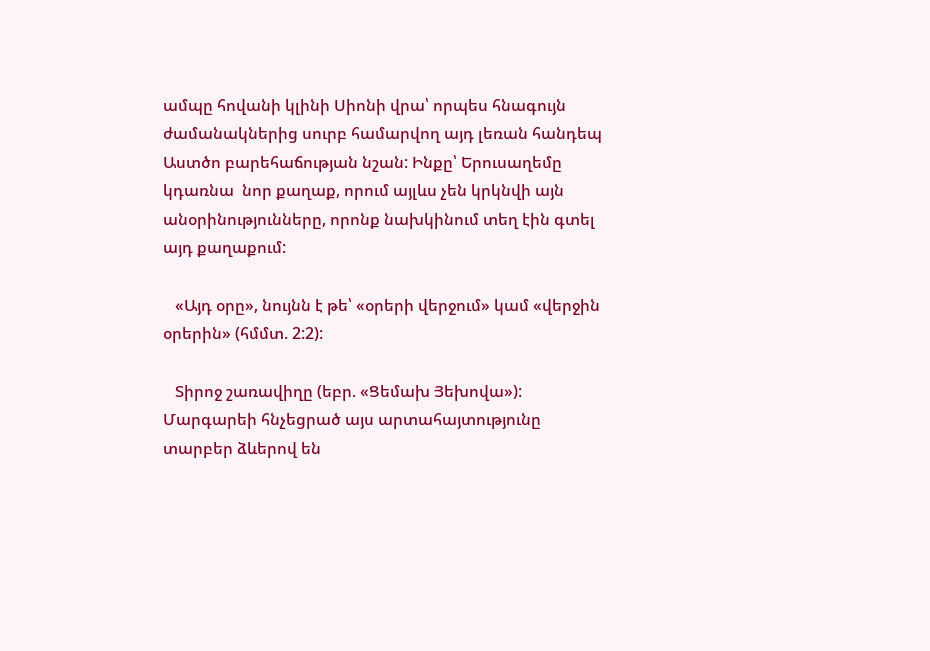ամպը հովանի կլինի Սիոնի վրա՝ որպես հնագույն ժամանակներից սուրբ համարվող այդ լեռան հանդեպ Աստծո բարեհաճության նշան: Ինքը՝ Երուսաղեմը կդառնա  նոր քաղաք, որում այլևս չեն կրկնվի այն անօրինությունները, որոնք նախկինում տեղ էին գտել այդ քաղաքում:

   «Այդ օրը», նույնն է թե՝ «օրերի վերջում» կամ «վերջին օրերին» (հմմտ. 2:2):

   Տիրոջ շառավիղը (եբր. «Ցեմախ Յեխովա»): Մարգարեի հնչեցրած այս արտահայտությունը տարբեր ձևերով են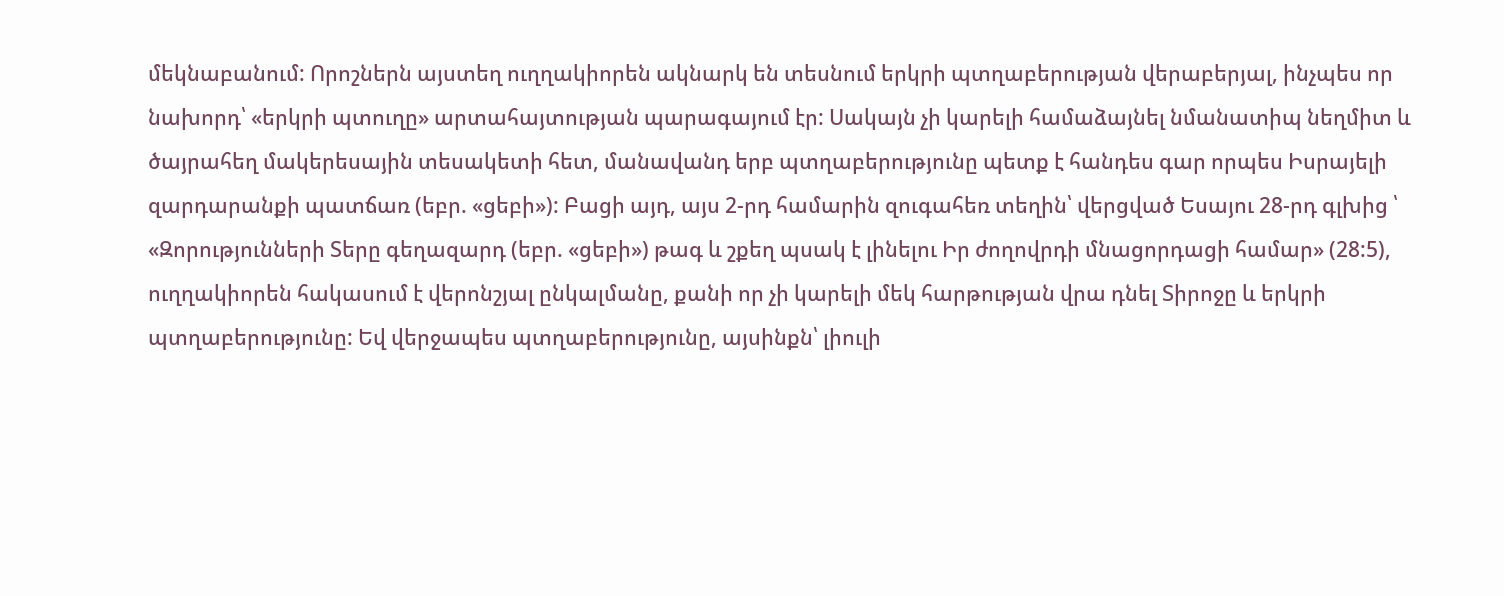մեկնաբանում: Որոշներն այստեղ ուղղակիորեն ակնարկ են տեսնում երկրի պտղաբերության վերաբերյալ, ինչպես որ նախորդ՝ «երկրի պտուղը» արտահայտության պարագայում էր: Սակայն չի կարելի համաձայնել նմանատիպ նեղմիտ և ծայրահեղ մակերեսային տեսակետի հետ, մանավանդ երբ պտղաբերությունը պետք է հանդես գար որպես Իսրայելի զարդարանքի պատճառ (եբր. «ցեբի»): Բացի այդ, այս 2-րդ համարին զուգահեռ տեղին՝ վերցված Եսայու 28-րդ գլխից ՝  «Զորությունների Տերը գեղազարդ (եբր. «ցեբի») թագ և շքեղ պսակ է լինելու Իր ժողովրդի մնացորդացի համար» (28:5), ուղղակիորեն հակասում է վերոնշյալ ընկալմանը, քանի որ չի կարելի մեկ հարթության վրա դնել Տիրոջը և երկրի պտղաբերությունը: Եվ վերջապես պտղաբերությունը, այսինքն՝ լիուլի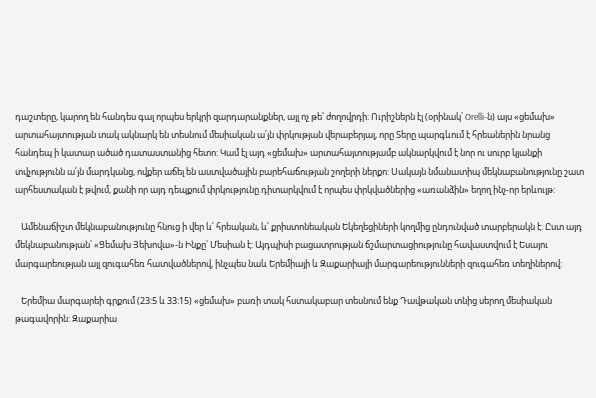դաշտերը, կարող են հանդես գալ որպես երկրի զարդարանքներ, այլ ոչ թե՝ ժողովրդի: Ուրիշներն էլ (օրինակ՝ Orelli-ն) այս «ցեմախ» արտահայտության տակ ակնարկ են տեսնում մեսիական ա՛յն փրկության վերաբերյալ, որը Տերը պարգևում է հրեաներին նրանց հանդեպ ի կատար ածած դատաստանից հետո: Կամ էլ այդ «ցեմախ» արտահայտությամբ ակնարկվում է նոր ու սուրբ կյանքի տվչությունն ա՛յն մարդկանց, ովքեր աճել են աստվածային բարեհաճության շողերի ներքո: Սակայն նմանատիպ մեկնաբանությունը շատ արհեստական է թվում, քանի որ այդ դեպքում փրկությունը դիտարկվում է որպես փրկվածներից «առանձին» եղող ինչ-որ երևույթ:

   Ամենաճիշտ մեկնաբանությունը հնուց ի վեր և՛ հրեական, և՛ քրիստոնեական Եկեղեցիների կողմից ընդունված տարբերակն է: Ըստ այդ մեկնաբանության՝ «Ցեմախ Յեխովա»-ն Ինքը՝ Մեսիան է: Այդպիսի բացատրության ճշմարտացիությունը հավաստվում է Եսայու մարգարեության այլ զուգահեռ հատվածներով, ինչպես նաև Երեմիայի և Զաքարիայի մարգարեությունների զուգահեռ տեղիներով:

   Երեմիա մարգարեի գրքում (23:5 և 33:15) «ցեմախ» բառի տակ հստակաբար տեսնում ենք Դավթական տնից սերող մեսիական թագավորին: Զաքարիա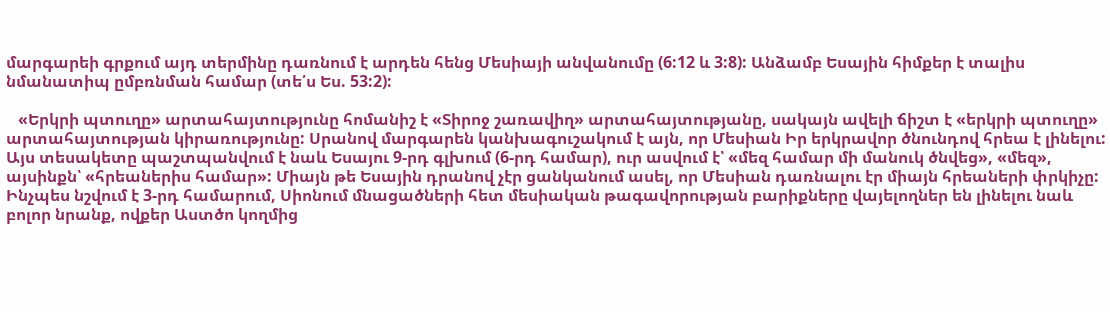մարգարեի գրքում այդ տերմինը դառնում է արդեն հենց Մեսիայի անվանումը (6:12 և 3:8): Անձամբ Եսային հիմքեր է տալիս նմանատիպ ըմբռնման համար (տե՛ս Ես. 53:2):

   «Երկրի պտուղը» արտահայտությունը հոմանիշ է «Տիրոջ շառավիղ» արտահայտությանը, սակայն ավելի ճիշտ է «երկրի պտուղը» արտահայտության կիրառությունը: Սրանով մարգարեն կանխագուշակում է այն, որ Մեսիան Իր երկրավոր ծնունդով հրեա է լինելու: Այս տեսակետը պաշտպանվում է նաև Եսայու 9-րդ գլխում (6-րդ համար), ուր ասվում է՝ «մեզ համար մի մանուկ ծնվեց», «մեզ», այսինքն՝ «հրեաներիս համար»: Միայն թե Եսային դրանով չէր ցանկանում ասել, որ Մեսիան դառնալու էր միայն հրեաների փրկիչը: Ինչպես նշվում է 3-րդ համարում, Սիոնում մնացածների հետ մեսիական թագավորության բարիքները վայելողներ են լինելու նաև բոլոր նրանք, ովքեր Աստծո կողմից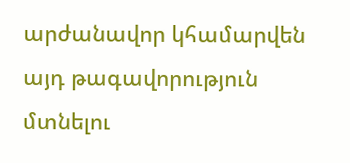արժանավոր կհամարվեն այդ թագավորություն մտնելու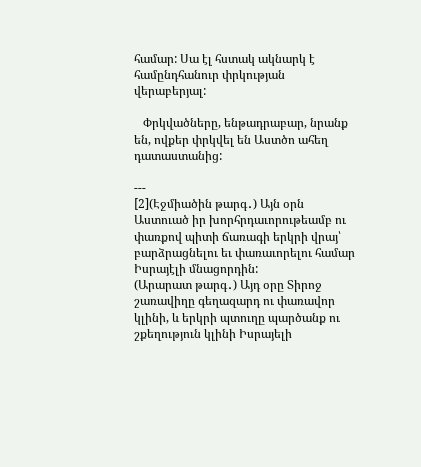համար: Սա էլ հստակ ակնարկ է համընդհանուր փրկության վերաբերյալ:

   Փրկվածները, ենթադրաբար, նրանք են, ովքեր փրկվել են Աստծո ահեղ դատաստանից:

---
[2](Էջմիածին թարգ․) Այն օրն Աստուած իր խորհրդաւորութեամբ ու փառքով պիտի ճառագի երկրի վրայ՝ բարձրացնելու եւ փառաւորելու համար Իսրայէլի մնացորդին:
(Արարատ թարգ․) Այդ օրը Տիրոջ շառավիղը գեղազարդ ու փառավոր կլինի, և երկրի պտուղը պարծանք ու շքեղություն կլինի Իսրայելի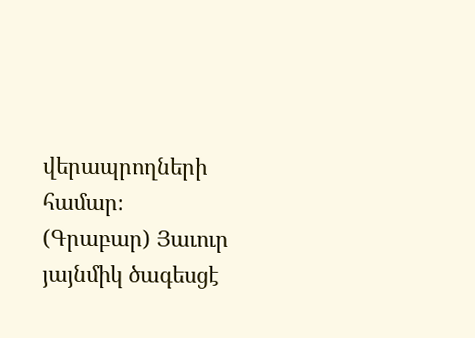վերապրողների համար։
(Գրաբար) Յաւուր յայնմիկ ծագեսցէ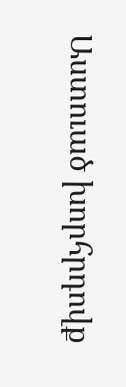Աստուած խորհրդովք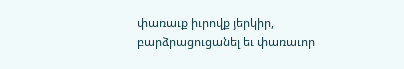փառաւք իւրովք յերկիր, բարձրացուցանել եւ փառաւոր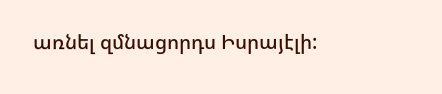առնել զմնացորդս Իսրայէլի: